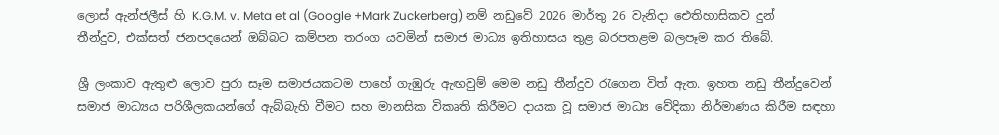ලොස් ඇන්ජලීස් හි K.G.M. v. Meta et al (Google +Mark Zuckerberg) නම් නඩුවේ 2026 මාර්තු 26 වැනිදා ඓතිහාසිකව දුන් තීන්දුව, එක්සත් ජනපදයෙන් ඔබ්බට කම්පන තරංග යවමින් සමාජ මාධ්‍ය ඉතිහාසය තුළ බරපතළම බලපෑම කර තිබේ.

ශ්‍රී ලංකාව ඇතුළු ලොව පුරා සෑම සමාජයකටම පාහේ ගැඹුරු ඇඟවුම් මෙම නඩු තීන්දුව රැගෙන විත් ඇත. ඉහත නඩු තීන්දුවෙන් සමාජ මාධ්‍යය පරිශීලකයන්ගේ ඇබ්බැහි වීමට සහ මානසික විකෘති කිරීමට දායක වූ සමාජ මාධ්‍ය වේදිකා නිර්මාණය කිරීම සඳහා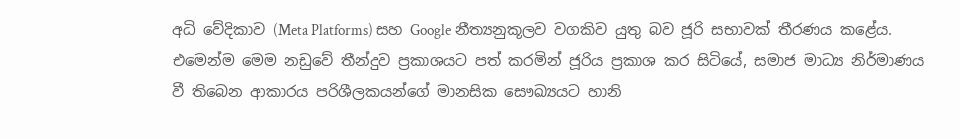අධි වේදිකාව (Meta Platforms) සහ Google නීත්‍යනුකූලව වගකිව යුතු බව ජූරි සභාවක් තීරණය කළේය. එමෙන්ම මෙම නඩුවේ තීන්දුව ප්‍රකාශයට පත් කරමින් ජූරිය ප්‍රකාශ කර සිටියේ, සමාජ මාධ්‍ය නිර්මාණය වී තිබෙන ආකාරය පරිශීලකයන්ගේ මානසික සෞඛ්‍යයට හානි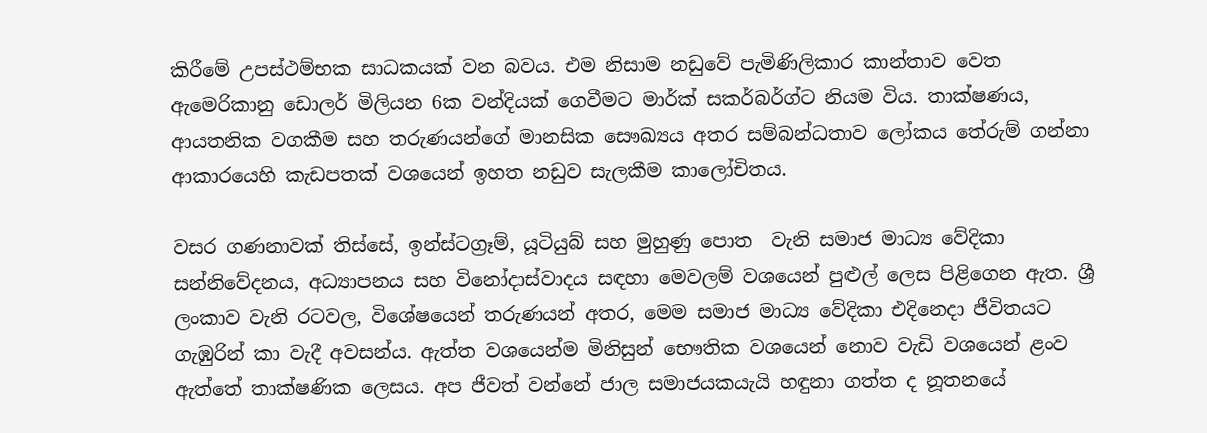කිරීමේ උපස්ථම්භක සාධකයක් වන බවය. එම නිසාම නඩුවේ පැමිණිලිකාර කාන්තාව වෙත ඇමෙරිකානු ඩොලර් මිලියන 6ක වන්දියක් ගෙවීමට මාර්ක් සකර්බර්ග්ට නියම විය. තාක්ෂණය, ආයතනික වගකීම සහ තරුණයන්ගේ මානසික සෞඛ්‍යය අතර සම්බන්ධතාව ලෝකය තේරුම් ගන්නා ආකාරයෙහි කැඩපතක් වශයෙන් ඉහත නඩුව සැලකීම කාලෝචිතය.

වසර ගණනාවක් තිස්සේ, ඉන්ස්ටග්‍රෑම්, යූටියුබ් සහ මුහුණු පොත  වැනි සමාජ මාධ්‍ය වේදිකා සන්නිවේදනය, අධ්‍යාපනය සහ විනෝදාස්වාදය සඳහා මෙවලම් වශයෙන් පුළුල් ලෙස පිළිගෙන ඇත. ශ්‍රී ලංකාව වැනි රටවල, විශේෂයෙන් තරුණයන් අතර, මෙම සමාජ මාධ්‍ය වේදිකා එදිනෙදා ජීවිතයට ගැඹුරින් කා වැදී අවසන්ය. ඇත්ත වශයෙන්ම මිනිසුන් භෞතික වශයෙන් නොව වැඩි වශයෙන් ළංව ඇත්තේ තාක්ෂණික ලෙසය. අප ජීවත් වන්නේ ජාල සමාජයකයැයි හඳුනා ගත්ත ද නූතනයේ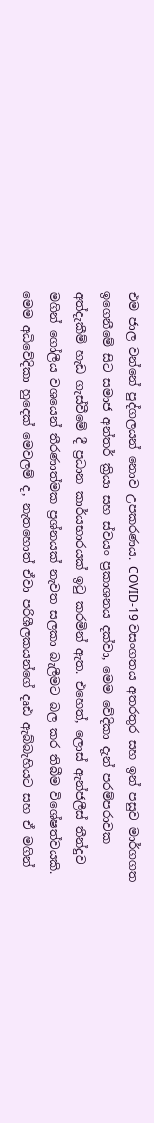එම ජාල වන්නේ පුද්ගලයන් නොව උපකරණය. COVID-19 වසංගතය අතරතුර සහ ඉන් පසුව මාර්ගගත ඉගෙනීමේ සිට සමාජ අන්තර් ක්‍රියා සහ ස්වයං ප්‍රකාශනය දක්වා, මෙම වේදිකා දැන් පරම්පරාවක අත්දැකීම් හැඩ ගැස්වීමේ දී ප්‍රධාන කාර්යභාරයක් ඉටු කරමින් ඇත. එහෙත්, ලොස් ඇන්ජලීස් තීන්දුව මගින් ගෝලීය වශයෙන් තීරණාත්මක ප්‍රශ්නයක් නැවත සලකා බැලීමට බල කර තිබීම විශේෂත්වයකි. මෙම අධිවේදිකා හුදෙක් මෙවලම් ද, නැතහොත් ඒවා පරිශීලකයන්ගේ දෘඪ ඇබ්බැහියට සහ ඒ මගින්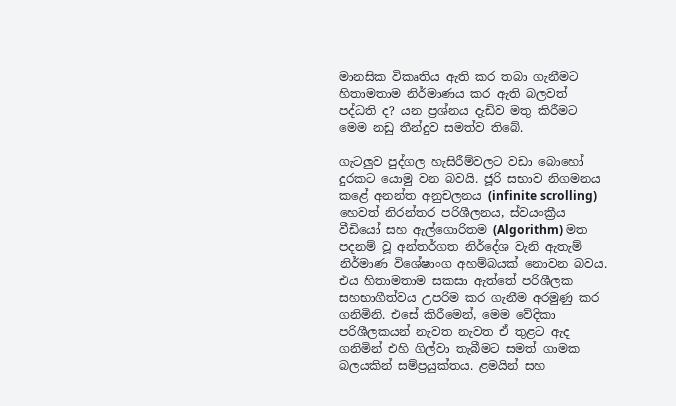මානසික විකෘතිය ඇති කර තබා ගැනීමට හිතාමතාම නිර්මාණය කර ඇති බලවත් පද්ධති ද? යන ප්‍රශ්නය දැඩිව මතු කිරීමට මෙම නඩු තීන්දුව සමත්ව තිබේ.

ගැටලු‍ව පුද්ගල හැසිරීම්වලට වඩා බොහෝ දුරකට යොමු වන බවයි. ජූරි සභාව නිගමනය කළේ අනන්ත අනුචලනය (infinite scrolling) හෙවත් නිරන්තර පරිශීලනය, ස්වයංක්‍රීය වීඩියෝ සහ ඇල්ගොරිතම (Algorithm) මත පදනම් වූ අන්තර්ගත නිර්දේශ වැනි ඇතැම් නිර්මාණ විශේෂාංග අහම්බයක් නොවන බවය. එය හිතාමතාම සකසා ඇත්තේ පරිශීලක සහභාගීත්වය උපරිම කර ගැනීම අරමුණු කර ගනිමිනි. එසේ කිරීමෙන්, මෙම වේදිකා පරිශීලකයන් නැවත නැවත ඒ තුළට ඇද ගනිමින් එහි ගිල්වා තැබීමට සමත් ගාමක බලයකින් සම්ප්‍රයුක්තය. ළමයින් සහ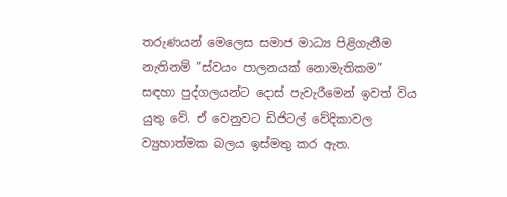තරුණයන් මෙලෙස සමාජ මාධ්‍ය පිළිගැනීම නැතිනම් ”ස්වයං පාලනයක් නොමැතිකම” සඳහා පුද්ගලයන්ට දොස් පැවැරීමෙන් ඉවත් විය යුතු වේ. ඒ වෙනුවට ඩිජිටල් වේදිකාවල ව්‍යුහාත්මක බලය ඉස්මතු කර ඇත.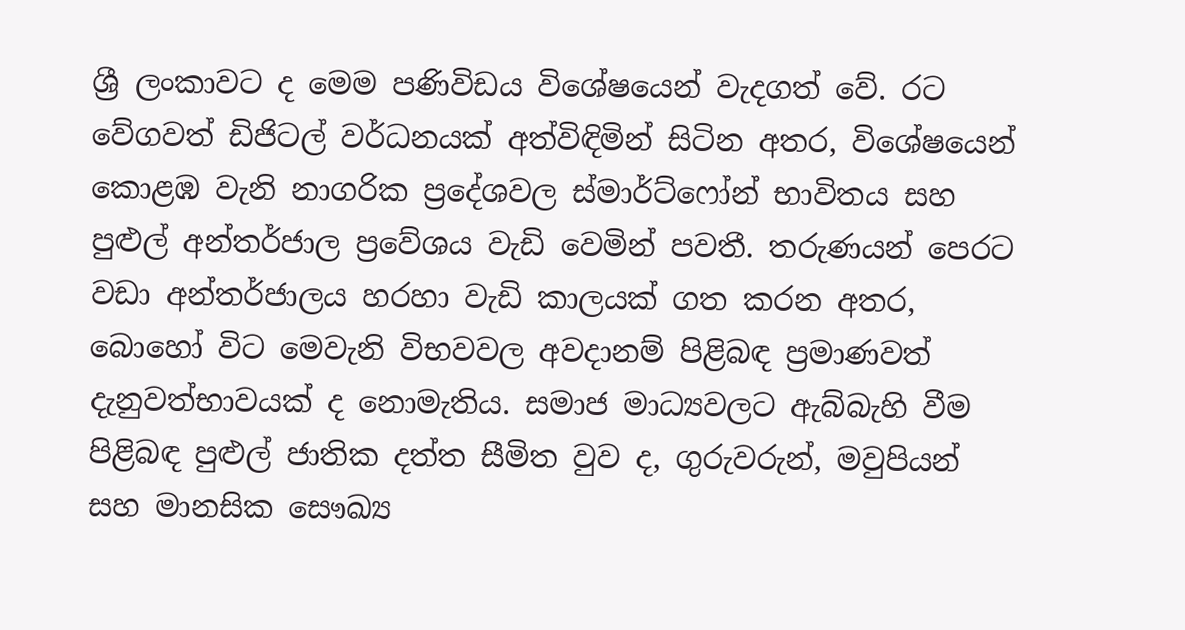ශ්‍රී ලංකාවට ද මෙම පණිවිඩය විශේෂයෙන් වැදගත් වේ. රට වේගවත් ඩිජිටල් වර්ධනයක් අත්විඳිමින් සිටින අතර, විශේෂයෙන් කොළඹ වැනි නාගරික ප්‍රදේශවල ස්මාර්ට්ෆෝන් භාවිතය සහ පුළුල් අන්තර්ජාල ප්‍රවේශය වැඩි වෙමින් පවතී. තරුණයන් පෙරට වඩා අන්තර්ජාලය හරහා වැඩි කාලයක් ගත කරන අතර, බොහෝ විට මෙවැනි විභවවල අවදානම් පිළිබඳ ප්‍රමාණවත් දැනුවත්භාවයක් ද නොමැතිය. සමාජ මාධ්‍යවලට ඇබ්බැහි වීම පිළිබඳ පුළුල් ජාතික දත්ත සීමිත වුව ද, ගුරුවරුන්, මවුපියන් සහ මානසික සෞඛ්‍ය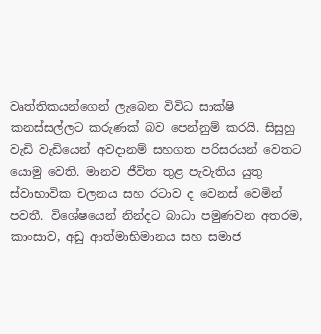වෘත්තිකයන්ගෙන් ලැබෙන විවිධ සාක්ෂි කනස්සල්ලට කරුණක් බව පෙන්නුම් කරයි. සිසුහු වැඩි වැඩියෙන් අවදානම් සහගත පරිසරයන් වෙතට යොමු වෙති. මානව ජීවිත තුළ පැවැතිය යුතු ස්වාභාවික චලනය සහ රටාව ද වෙනස් වෙමින් පවතී. විශේෂයෙන් නින්දට බාධා පමුණවන අතරම, කාංසාව, අඩු ආත්මාභිමානය සහ සමාජ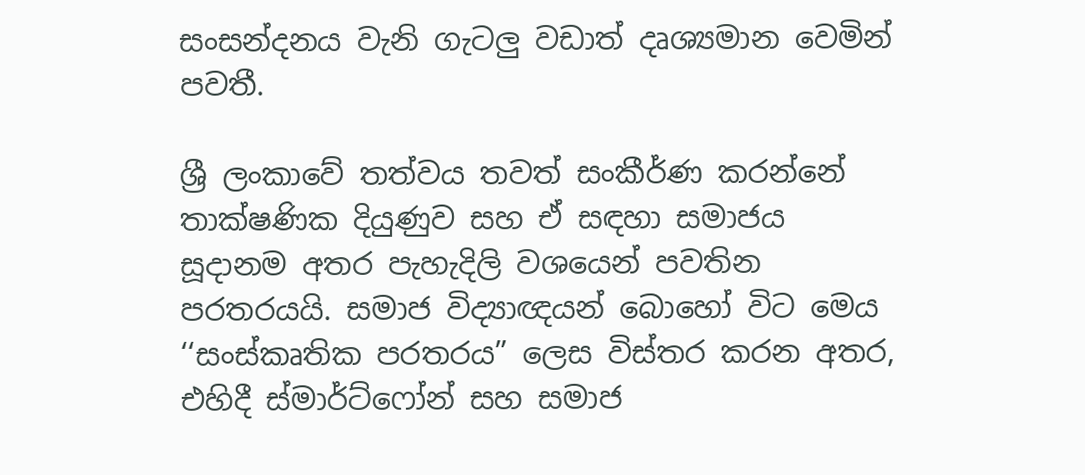සංසන්දනය වැනි ගැටලු‍ වඩාත් දෘශ්‍යමාන වෙමින් පවතී.

ශ්‍රී ලංකාවේ තත්වය තවත් සංකීර්ණ කරන්නේ තාක්ෂණික දියුණුව සහ ඒ සඳහා සමාජය සූදානම අතර පැහැදිලි වශයෙන් පවතින පරතරයයි. සමාජ විද්‍යාඥයන් බොහෝ විට මෙය ‘‘සංස්කෘතික පරතරය” ලෙස විස්තර කරන අතර, එහිදී ස්මාර්ට්ෆෝන් සහ සමාජ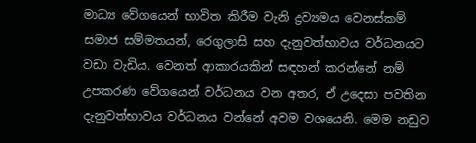මාධ්‍ය වේගයෙන් භාවිත කිරීම වැනි ද්‍රව්‍යමය වෙනස්කම් සමාජ සම්මතයන්, රෙගුලාසි සහ දැනුවත්භාවය වර්ධනයට වඩා වැඩිය. වෙනත් ආකාරයකින් සඳහන් කරන්නේ නම් උපකරණ වේගයෙන් වර්ධනය වන අතර, ඒ උදෙසා පවතින දැනුවත්භාවය වර්ධනය වන්නේ අවම වශයෙනි. මෙම නඩුව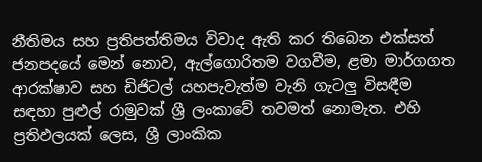නීතිමය සහ ප්‍රතිපත්තිමය විවාද ඇති කර තිබෙන එක්සත් ජනපදයේ මෙන් නොව, ඇල්ගොරිතම වගවීම, ළමා මාර්ගගත ආරක්ෂාව සහ ඩිජිටල් යහපැවැත්ම වැනි ගැටලු‍ විසඳීම සඳහා පුළුල් රාමුවක් ශ්‍රී ලංකාවේ තවමත් නොමැත. එහි ප්‍රතිඵලයක් ලෙස, ශ්‍රී ලාංකික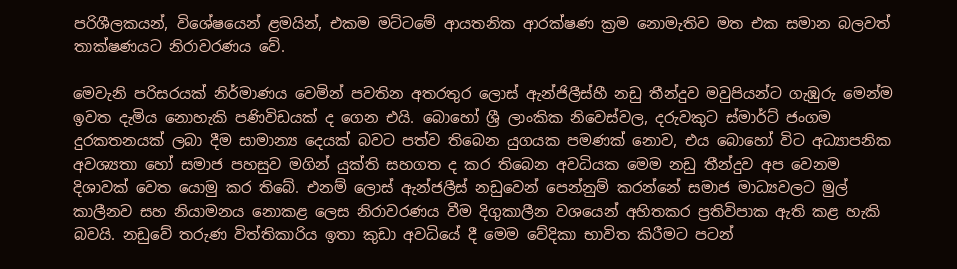පරිශීලකයන්, විශේෂයෙන් ළමයින්, එකම මට්ටමේ ආයතනික ආරක්ෂණ ක්‍රම නොමැතිව මත එක සමාන බලවත් තාක්ෂණයට නිරාවරණය වේ.

මෙවැනි පරිසරයක් නිර්මාණය වෙමින් පවතින අතරතුර ලොස් ඇන්ජිලීස්හී නඩු තීන්දුව මවුපියන්ට ගැඹුරු මෙන්ම ඉවත දැමිය නොහැකි පණිවිඩයක් ද ගෙන එයි. බොහෝ ශ්‍රී ලාංකික නිවෙස්වල, දරුවකුට ස්මාර්ට් ජංගම දුරකතනයක් ලබා දීම සාමාන්‍ය දෙයක් බවට පත්ව තිබෙන යුගයක පමණක් නොව, එය බොහෝ විට අධ්‍යාපනික අවශ්‍යතා හෝ සමාජ පහසුව මගින් යුක්ති සහගත ද කර තිබෙන අවධියක මෙම නඩු තීන්දුව අප වෙනම දිශාවක් වෙත යොමු කර තිබේ. එනම් ලොස් ඇන්ජලීස් නඩුවෙන් පෙන්නුම් කරන්නේ සමාජ මාධ්‍යවලට මුල් කාලීනව සහ නියාමනය නොකළ ලෙස නිරාවරණය වීම දිගුකාලීන වශයෙන් අහිතකර ප්‍රතිවිපාක ඇති කළ හැකි බවයි. නඩුවේ තරුණ විත්තිකාරිය ඉතා කුඩා අවධියේ දී මෙම වේදිකා භාවිත කිරීමට පටන්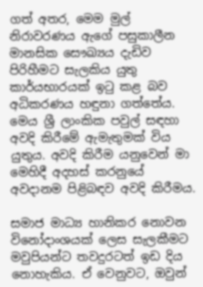ගත් අතර, මෙම මුල් නිරාවරණය ඇගේ පසුකාලීන මානසික සෞඛ්‍යය දැඩිව පිරිහීමට සැලකිය යුතු කාර්යභාරයක් ඉටු කළ බව අධිකරණය හඳුනා ගත්තේය. මෙය ශ්‍රී ලාංකික පවුල් සඳහා අවදි කිරීමේ ඇමැතුමක් විය යුතුය. අවදි කිරීම යනුවෙන් මා මෙහිදී අදහස් කරනුයේ අවදානම පිළිබඳව අවදි කිරීමය.

සමාජ මාධ්‍ය හානිකර නොවන විනෝදාංශයක් ලෙස සැලකීමට මවුපියන්ට තවදුරටත් ඉඩ දිය නොහැකිය. ඒ වෙනුවට, ඔවුන්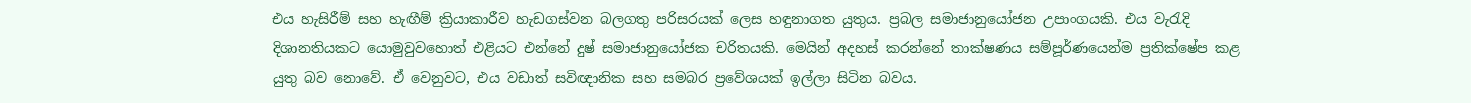එය හැසිරීම් සහ හැඟීම් ක්‍රියාකාරීව හැඩගස්වන බලගතු පරිසරයක් ලෙස හඳුනාගත යුතුය. ප්‍රබල සමාජානුයෝජන උපාංගයකි. එය වැරැදි දිශානතියකට යොමුවුවහොත් එළියට එන්නේ දුෂ් සමාජානුයෝජක චරිතයකි. මෙයින් අදහස් කරන්නේ තාක්ෂණය සම්පූර්ණයෙන්ම ප්‍රතික්ෂේප කළ යුතු බව නොවේ. ඒ වෙනුවට, එය වඩාත් සවිඥානික සහ සමබර ප්‍රවේශයක් ඉල්ලා සිටින බවය.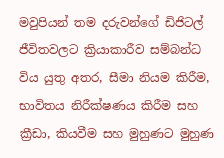මවුපියන් තම දරුවන්ගේ ඩිජිටල් ජීවිතවලට ක්‍රියාකාරීව සම්බන්ධ විය යුතු අතර, සීමා නියම කිරීම, භාවිතය නිරීක්ෂණය කිරීම සහ ක්‍රීඩා, කියවීම සහ මුහුණට මුහුණ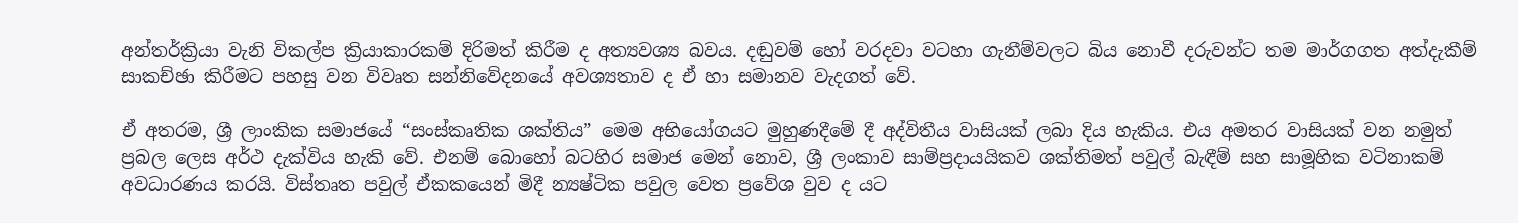අන්තර්ක්‍රියා වැනි විකල්ප ක්‍රියාකාරකම් දිරිමත් කිරීම ද අත්‍යවශ්‍ය බවය. දඬුවම් හෝ වරදවා වටහා ගැනීම්වලට බිය නොවී දරුවන්ට තම මාර්ගගත අත්දැකීම් සාකච්ඡා කිරීමට පහසු වන විවෘත සන්නිවේදනයේ අවශ්‍යතාව ද ඒ හා සමානව වැදගත් වේ.

ඒ අතරම, ශ්‍රී ලාංකික සමාජයේ “සංස්කෘතික ශක්තිය” මෙම අභියෝගයට මුහුණදීමේ දී අද්විතීය වාසියක් ලබා දිය හැකිය. එය අමතර වාසියක් වන නමුත් ප්‍රබල ලෙස අර්ථ දැක්විය හැකි වේ. එනම් බොහෝ බටහිර සමාජ මෙන් නොව, ශ්‍රී ලංකාව සාම්ප්‍රදායයිකව ශක්තිමත් පවුල් බැඳීම් සහ සාමූහික වටිනාකම් අවධාරණය කරයි. විස්තෘත පවුල් ඒකකයෙන් මිදී න්‍යෂ්ටික පවුල වෙත ප්‍රවේශ වුව ද යට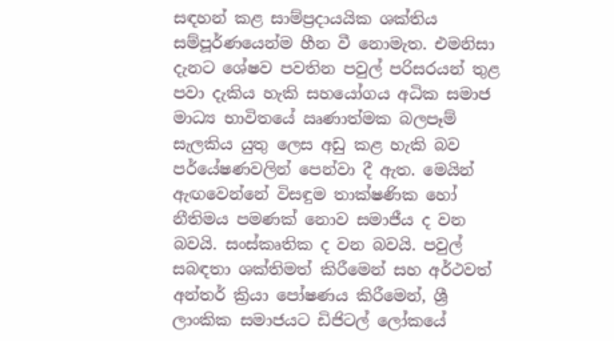සඳහන් කළ සාම්ප්‍රදායයික ශක්තිය සම්පූර්ණයෙන්ම හීන වී නොමැත. එමනිසා දැනට ‍ශේෂව පවතින පවුල් පරිසරයන් තුළ පවා දැකිය හැකි සහයෝගය අධික සමාජ මාධ්‍ය භාවිතයේ ඍණාත්මක බලපෑම් සැලකිය යුතු ලෙස අඩු කළ හැකි බව පර්යේෂණවලින් පෙන්වා දී ඇත. මෙයින් ඇඟවෙන්නේ විසඳුම තාක්ෂණික හෝ නීතිමය පමණක් නොව සමාජීය ද වන බවයි. සංස්කෘතික ද වන බවයි. පවුල් සබඳතා ශක්තිමත් කිරීමෙන් සහ අර්ථවත් අන්තර් ක්‍රියා පෝෂණය කිරීමෙන්, ශ්‍රී ලාංකික සමාජයට ඩිජිටල් ලෝකයේ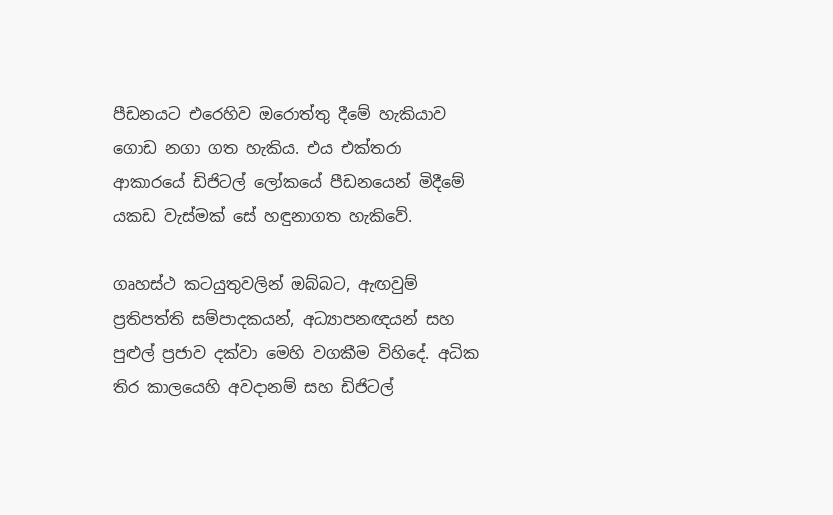පීඩනයට එරෙහිව ඔරොත්තු දීමේ හැකියාව ගොඩ නගා ගත හැකිය. එය එක්තරා ආකාරයේ ඩිජිටල් ලෝකයේ පීඩනයෙන් මිදීමේ යකඩ වැස්මක් සේ හඳුනාගත හැකිවේ.

ගෘහස්ථ කටයුතුවලින් ඔබ්බට, ඇඟවුම් ප්‍රතිපත්ති සම්පාදකයන්, අධ්‍යාපනඥයන් සහ පුළුල් ප්‍රජාව දක්වා මෙහි වගකීම විහිදේ. අධික තිර කාලයෙහි අවදානම් සහ ඩිජිටල්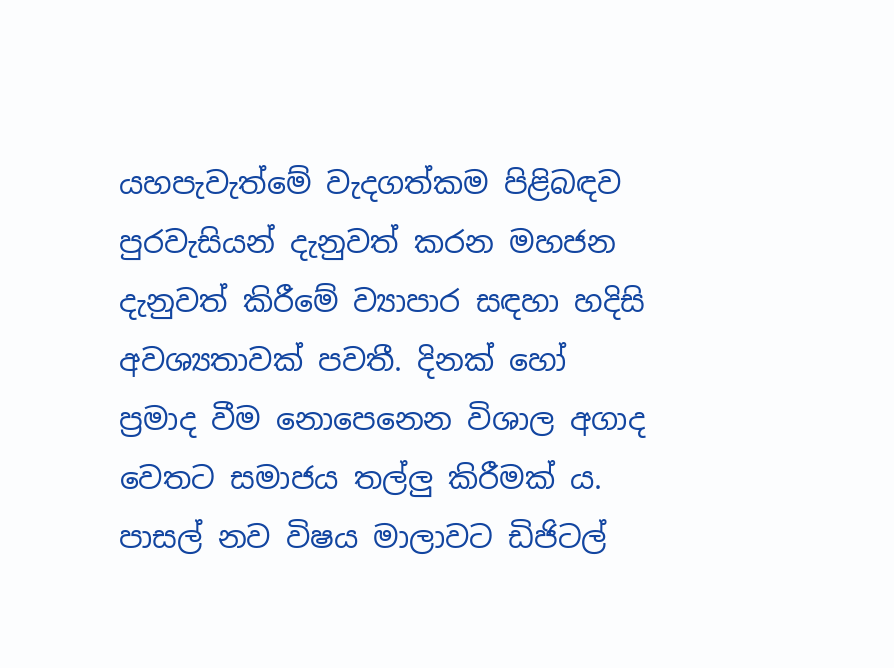යහපැවැත්මේ වැදගත්කම පිළිබඳව පුරවැසියන් දැනුවත් කරන මහජන දැනුවත් කිරීමේ ව්‍යාපාර සඳහා හදිසි අවශ්‍යතාවක් පවතී. දිනක් හෝ ප්‍රමාද වීම නොපෙනෙන විශාල අගාද වෙතට සමාජය තල්ලු‍ කිරීමක් ය. පාසල් නව විෂය මාලාවට ඩිජිටල්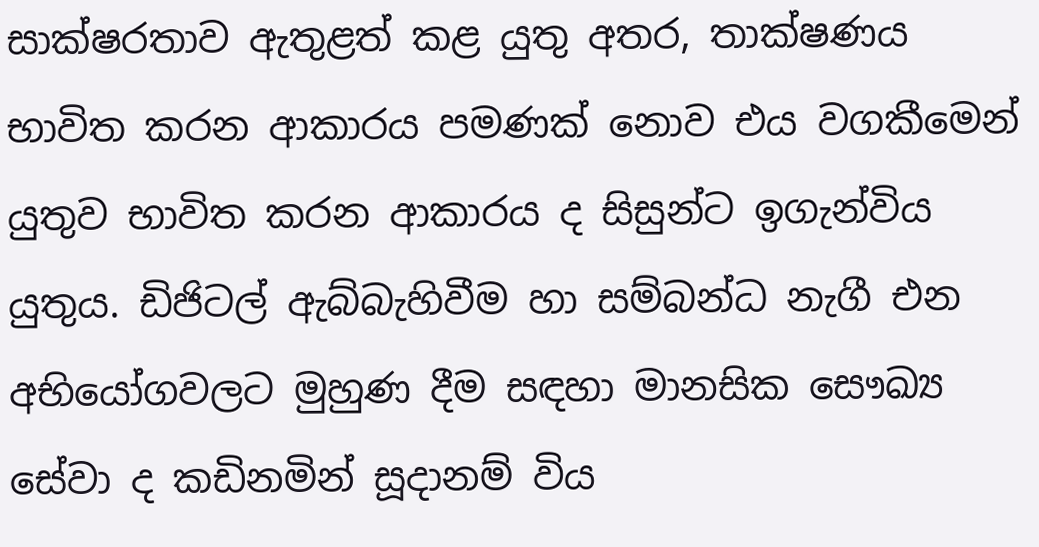සාක්ෂරතාව ඇතුළත් කළ යුතු අතර, තාක්ෂණය භාවිත කරන ආකාරය පමණක් නොව එය වගකීමෙන් යුතුව භාවිත කරන ආකාරය ද සිසුන්ට ඉගැන්විය යුතුය. ඩිජිටල් ඇබ්බැහිවීම හා සම්බන්ධ නැගී එන අභියෝගවලට මුහුණ දීම සඳහා මානසික සෞඛ්‍ය සේවා ද කඩිනමින් සූදානම් විය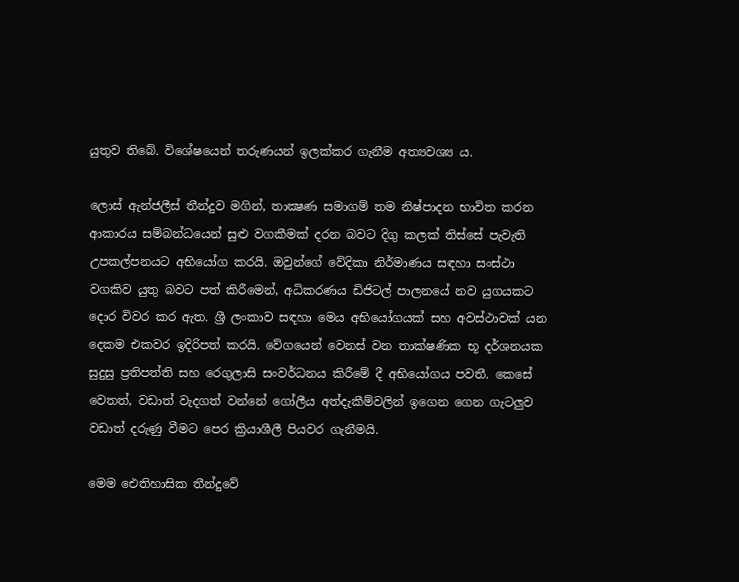යුතුව තිබේ. විශේෂයෙන් තරුණයන් ඉලක්කර ගැනීම අත්‍යවශ්‍ය ය.

ලොස් ඇන්ජලීස් තීන්දුව මගින්, තාක්‍ෂණ සමාගම් තම නිෂ්පාදන භාවිත කරන ආකාරය සම්බන්ධයෙන් සුළු වගකීමක් දරන බවට දිගු කලක් තිස්සේ පැවැති උපකල්පනයට අභියෝග කරයි. ඔවුන්ගේ වේදිකා නිර්මාණය සඳහා සංස්ථා වගකිව යුතු බවට පත් කිරීමෙන්, අධිකරණය ඩිජිටල් පාලනයේ නව යුගයකට දොර විවර කර ඇත. ශ්‍රී ලංකාව සඳහා මෙය අභියෝගයක් සහ අවස්ථාවක් යන දෙකම එකවර ඉදිරිපත් කරයි. වේගයෙන් වෙනස් වන තාක්ෂණික භූ දර්ශනයක සුදුසු ප්‍රතිපත්ති සහ රෙගුලාසි සංවර්ධනය කිරීමේ දී අභියෝගය පවතී. කෙසේ වෙතත්, වඩාත් වැදගත් වන්නේ ගෝලීය අත්දැකීම්වලින් ඉගෙන ගෙන ගැටලු‍ව වඩාත් දරුණු වීමට පෙර ක්‍රියාශීලී පියවර ගැනීමයි.

මෙම ඓතිහාසික තීන්දුවේ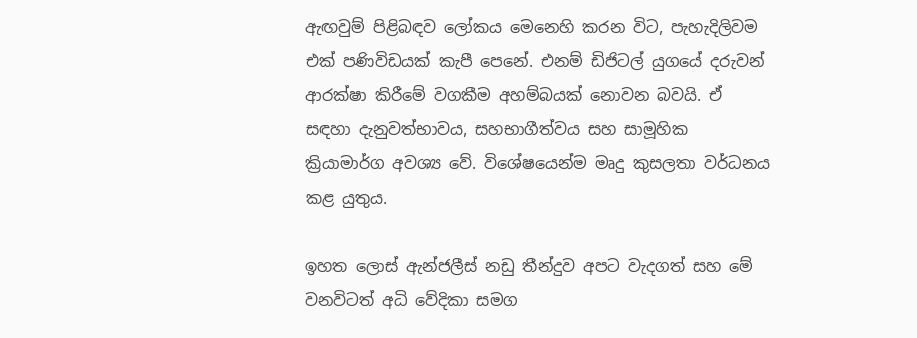ඇඟවුම් පිළිබඳව ලෝකය මෙනෙහි කරන විට, පැහැදිලිවම එක් පණිවිඩයක් කැපී පෙනේ. එනම් ඩිජිටල් යුගයේ දරුවන් ආරක්ෂා කිරීමේ වගකීම අහම්බයක් නොවන බවයි. ඒ සඳහා දැනුවත්භාවය, සහභාගීත්වය සහ සාමූහික ක්‍රියාමාර්ග අවශ්‍ය වේ. විශේෂයෙන්ම මෘදු කුසලතා වර්ධනය කළ යුතුය.

ඉහත ලොස් ඇන්ජලීස් නඩු තීන්දුව අපට වැදගත් සහ මේ වනවිටත් අධි වේදිකා සමග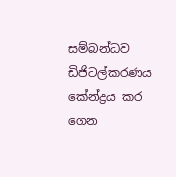සම්බන්ධව ඩිජිටල්කරණය කේන්ද්‍රය කර ගෙන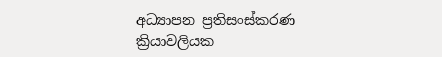අධ්‍යාපන ප්‍රතිසංස්කරණ ක්‍රියාවලියක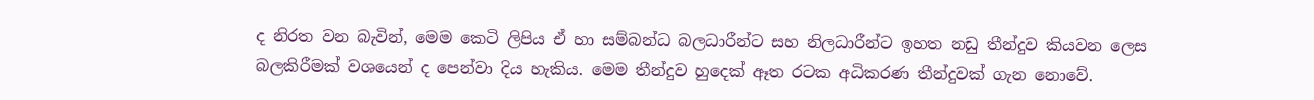ද නිරත වන බැවින්, මෙම කෙටි ලිපිය ඒ හා සම්බන්ධ බලධාරීන්ට සහ නිලධාරීන්ට ඉහත නඩු තීන්දුව කියවන ලෙස බලකිරීමක් වශයෙන් ද පෙන්වා දිය හැකිය. මෙම තීන්දුව හුදෙක් ඈත රටක අධිකරණ තීන්දුවක් ගැන නොවේ.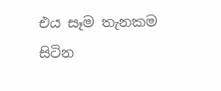එය සෑම තැනකම සිටින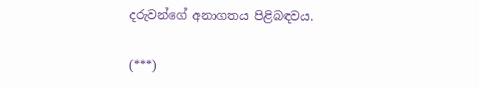දරුවන්ගේ අනාගතය පිළිබඳවය.

(***)